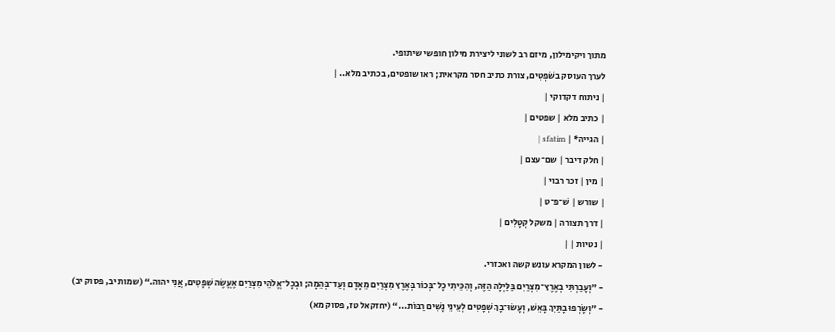מתוך ויקימילון, מיזם רב לשוני ליצירת מילון חופשי שיתופי.
לערך העוסק בשֹׁפְטִים, צורת כתיב חסר מקראית; ראו שופטים, בכתיב מלא.. |
| ניתוח דקדוקי |
| כתיב מלא | שפטים |
| הגייה* | sfatim |
| חלק דיבר | שם־עצם |
| מין | זכר רבוי |
| שורש | שׁ־פ־ט |
| דרך תצורה | משקל קְטָלִים |
| נטיות | |
- לשון המקרא עונש קשה ואכזרי.
- ”וְעָבַרְתִּי בְאֶרֶץ־מִצְרַיִם בַּלַּיְלָה הַזֶּה, וְהִכֵּיתִי כָל־בְּכוֹר בְּאֶרֶץ מִצְרַיִם מֵאָדָם וְעַד־בְּהֵמָה; וּבְכָל־אֱלֹהֵי מִצְרַיִם אֶעֱשֶׂה שְׁפָטִים, אֲנִי יהוה.“ (שמות יב, פסוק יב)
- ”וְשָׂרְפוּ בָתַּיִךְ בָּאֵשׁ, וְעָשׂוּ־בָךְ שְׁפָטִים לְעֵינֵי נָשִׁים רַבּוֹת...“ (יחזקאל טז, פסוק מא)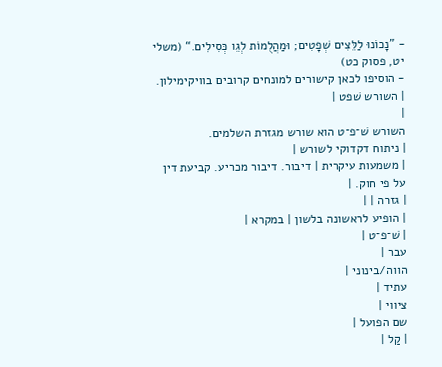- ”נָכוֹנוּ לַלֵּצִים שְׁפָטִים; וּמַהֲלֻמוֹת לְגֵו כְּסִילִים.“ (משלי יט, פסוק כט)
- הוסיפו לכאן קישורים למונחים קרובים בוויקימילון.
| השורש שׁפט |
|
השורש שׁ־פ־ט הוא שורש מגזרת השלמים.
| ניתוח דקדוקי לשורש |
| משמעות עיקרית | דיבור. דיבור מכריע. קביעת דין על פי חוק. |
| גזרה | |
| הופיע לראשונה בלשון | במקרא |
| שׁ־פ־ט |
עבר |
הווה/בינוני |
עתיד |
ציווי |
שם הפועל |
| קַל |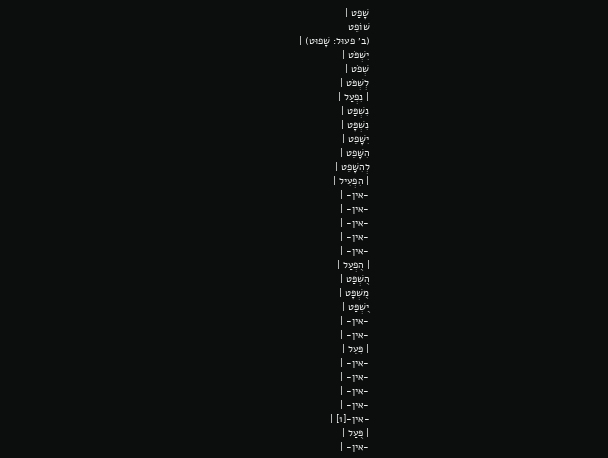שָׁפַט |
שׁוֹפֵט
(ב׳ פעוּל: שָׁפוּט) |
יִשְׁפֹּט |
שְׁפֹט |
לְשְׁפֹּט |
| נִפְעַל |
נִשְׁפַּט |
נִשְׁפָּט |
יִשָּׁפֵט |
הִשָּׁפֵט |
לְהִשָּׁפֵט |
| הִפְעִיל |
-אין- |
-אין- |
-אין- |
-אין- |
-אין- |
| הֻפְעַל |
הֻשְׁפַּט |
מֻשְׁפָּט |
יֻשְׁפַּט |
-אין- |
-אין- |
| פִּעֵל |
-אין- |
-אין- |
-אין- |
-אין- |
-אין-[1] |
| פֻּעַל |
-אין- |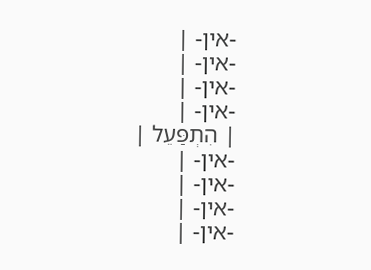-אין- |
-אין- |
-אין- |
-אין- |
| הִתְפַּעֵל |
-אין- |
-אין- |
-אין- |
-אין- |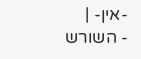-אין- |
- השורש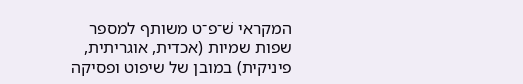המקראי שׁ־פ־ט משותף למספר שפות שמיות (אכדית, אוגריתית, פיניקית) במובן של שיפוט ופסיקה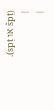(špṭ או spṭ).
|
|